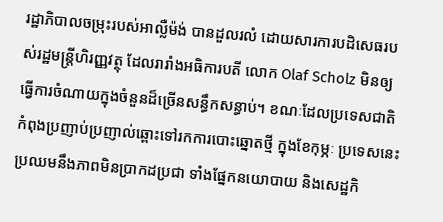រដ្ឋាភិបាលចម្រុះរបស់អាល្លឺម៉ង់ បានដួលរលំ ដោយសារការបដិសេធរបស់រដ្ឋមន្ត្រីហិរញ្ញវត្ថុ ដែលរារាំងអធិការបតី លោក Olaf Scholz មិនឲ្យធ្វើការចំណាយក្នុងចំនួនដ៏ច្រើនសន្ធឹកសន្ធាប់។ ខណៈដែលប្រទេសជាតិកំពុងប្រញាប់ប្រញាល់ឆ្ពោះទៅរកការបោះឆ្នោតថ្មី ក្នុងខែកុម្ភៈ ប្រទេសនេះប្រឈមនឹងភាពមិនប្រាកដប្រជា ទាំងផ្នែកនយោបាយ និងសេដ្ឋកិ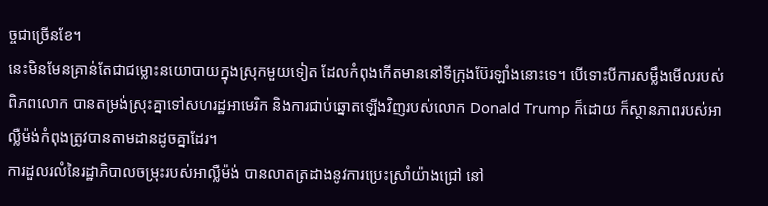ច្ចជាច្រើនខែ។
នេះមិនមែនគ្រាន់តែជាជម្លោះនយោបាយក្នុងស្រុកមួយទៀត ដែលកំពុងកើតមាននៅទីក្រុងប៊ែរឡាំងនោះទេ។ បើទោះបីការសម្លឹងមើលរបស់ពិភពលោក បានតម្រង់ស្រុះគ្នាទៅសហរដ្ឋអាមេរិក និងការជាប់ឆ្នោតឡើងវិញរបស់លោក Donald Trump ក៏ដោយ ក៏ស្ថានភាពរបស់អាល្លឺម៉ង់កំពុងត្រូវបានតាមដានដូចគ្នាដែរ។
ការដួលរលំនៃរដ្ឋាភិបាលចម្រុះរបស់អាល្លឺម៉ង់ បានលាតត្រដាងនូវការប្រេះស្រាំយ៉ាងជ្រៅ នៅ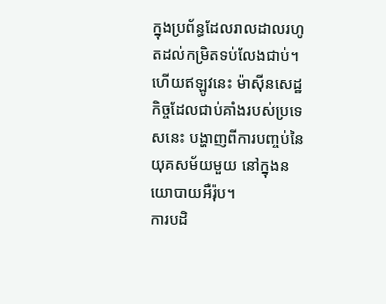ក្នុងប្រព័ន្ធដែលរាលដាលរហូតដល់កម្រិតទប់លែងជាប់។ ហើយឥឡូវនេះ ម៉ាស៊ីនសេដ្ឋកិច្ចដែលជាប់គាំងរបស់ប្រទេសនេះ បង្ហាញពីការបញ្ចប់នៃយុគសម័យមួយ នៅក្នុងនយោបាយអឺរ៉ុប។
ការបដិ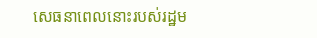សេធនាពេលនោះរបស់រដ្ឋម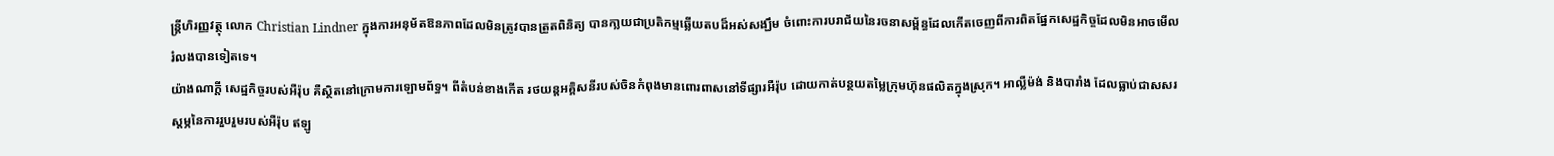ន្ត្រីហិរញ្ញវត្ថុ លោក Christian Lindner ក្នុងការអនុម័តឱនភាពដែលមិនត្រូវបានត្រួតពិនិត្យ បានកា្លយជាប្រតិកម្មឆ្លើយតបដ៏អស់សង្ឃឹម ចំពោះការបរាជ័យនៃរចនាសម្ព័ន្ធដែលកើតចេញពីការពិតផ្នែកសេដ្ឋកិច្ចដែលមិនអាចមើលរំលងបានទៀតទេ។
យ៉ាងណាក្ដី សេដ្ឋកិច្ចរបស់អឺរ៉ុប គឺស្ថិតនៅក្រោមការឡោមព័ទ្ធ។ ពីតំបន់ខាងកើត រថយន្តអគ្គិសនីរបស់ចិនកំពុងមានពោរពាសនៅទីផ្សារអឺរ៉ុប ដោយកាត់បន្ថយតម្លៃក្រុមហ៊ុនផលិតក្នុងស្រុក។ អាល្លឺម៉ង់ និងបារាំង ដែលធ្លាប់ជាសសរស្តម្ភនៃការរួបរួមរបស់អឺរ៉ុប ឥឡូ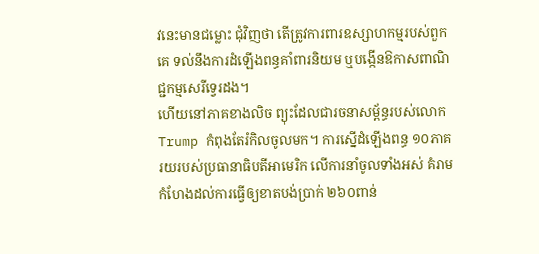វនេះមានជម្លោះ ជុំវិញថា តើត្រូវការពារឧស្សាហកម្មរបស់ពួកគេ ទល់នឹងការដំឡើងពន្ធគាំពារនិយម ឬបង្កើនឱកាសពាណិជ្ជកម្មសេរីទ្វេរដង។
ហើយនៅភាគខាងលិច ព្យុះដែលជារចនាសម្ព័ន្ធរបស់លោក Trump កំពុងតែរំកិលចូលមក។ ការស្នើដំឡើងពន្ធ ១០ភាគរយរបស់ប្រធានាធិបតីអាមេរិក លើការនាំចូលទាំងអស់ គំរាមកំហែងដល់ការធ្វើឲ្យខាតបង់ប្រាក់ ២៦០ពាន់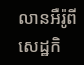លានអឺរ៉ូពីសេដ្ឋកិ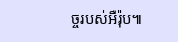ច្ចរបស់អឺរ៉ុប៕